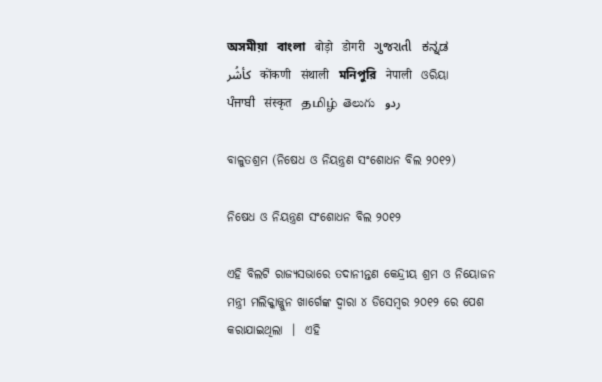অসমীয়া   বাংলা   बोड़ो   डोगरी   ગુજરાતી   ಕನ್ನಡ   كأشُر   कोंकणी   संथाली   মনিপুরি   नेपाली   ଓରିୟା   ਪੰਜਾਬੀ   संस्कृत   தமிழ்  తెలుగు   ردو

ବାଳୁତଶ୍ରମ (ନିଷେଧ ଓ ନିୟନ୍ତ୍ରଣ ସଂଶୋଧନ ବିଲ ୨୦୧୨)

ନିଷେଧ ଓ ନିୟନ୍ତ୍ରଣ ସଂଶୋଧନ ବିଲ ୨୦୧୨

ଏହି ବିଲଟି ରାଜ୍ୟସଭାରେ ତଦାନୀନ୍ତଣ କେନ୍ଦ୍ରୀୟ ଶ୍ରମ ଓ ନିୟୋଜନ ମନ୍ତ୍ରୀ ମଲିକ୍କାଜ୍ଜୁନ ଖାର୍ଗେଙ୍କ ଦ୍ଵାରା ୪ ଡିସେମ୍ବର ୨୦୧୨ ରେ ପେଶ କରାଯାଇଥିଲା  ।  ଏହି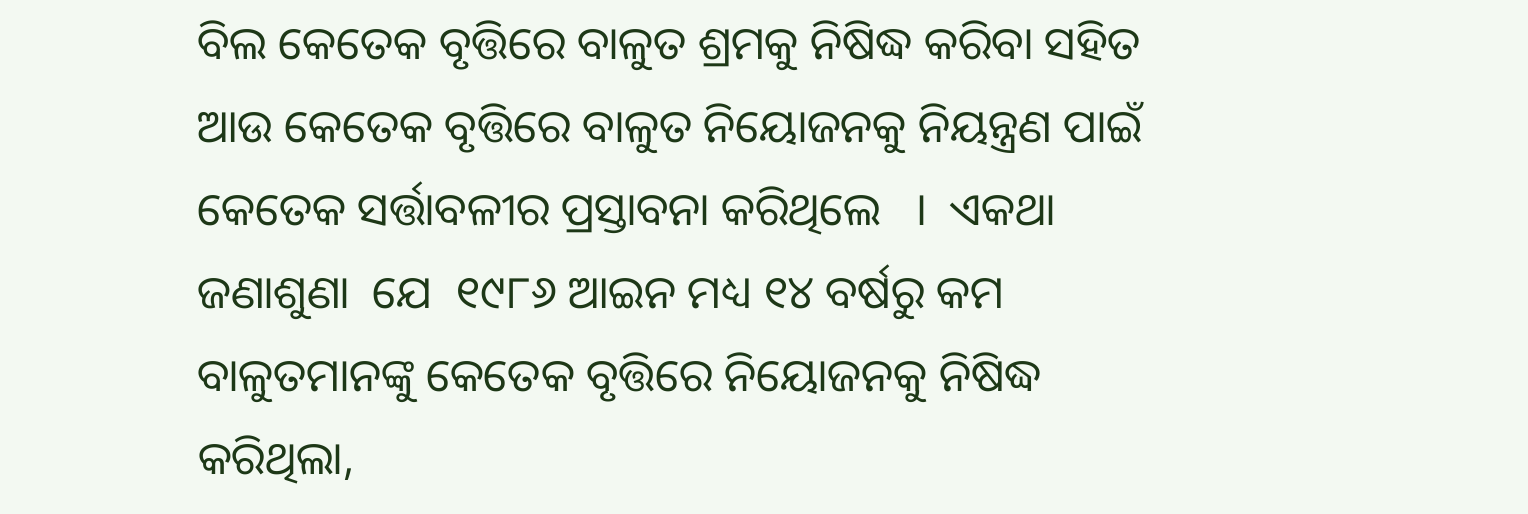ବିଲ କେତେକ ବୃତ୍ତିରେ ବାଳୁତ ଶ୍ରମକୁ ନିଷିଦ୍ଧ କରିବା ସହିତ ଆଉ କେତେକ ବୃତ୍ତିରେ ବାଳୁତ ନିୟୋଜନକୁ ନିୟନ୍ତ୍ରଣ ପାଇଁ କେତେକ ସର୍ତ୍ତାବଳୀର ପ୍ରସ୍ତାବନା କରିଥିଲେ   ।  ଏକଥା ଜଣାଶୁଣା  ଯେ  ୧୯୮୬ ଆଇନ ମଧ୍ୟ ୧୪ ବର୍ଷରୁ କମ ବାଳୁତମାନଙ୍କୁ କେତେକ ବୃତ୍ତିରେ ନିୟୋଜନକୁ ନିଷିଦ୍ଧ କରିଥିଲା,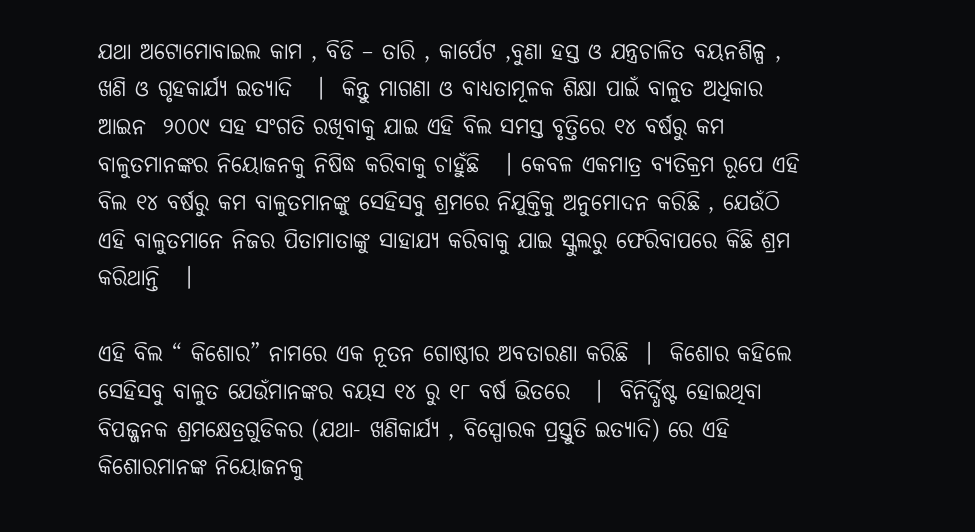ଯଥା ଅଟୋମୋବାଇଲ କାମ , ବିଡି – ତାରି , କାର୍ପେଟ ,ବୁଣା ହସ୍ତ ଓ ଯନ୍ତ୍ରଚାଳିତ ବୟନଶିଳ୍ପ , ଖଣି ଓ ଗୃହକାର୍ଯ୍ୟ ଇତ୍ୟାଦି   ।  କିନ୍ତୁ ମାଗଣା ଓ ବାଧ୍ୟତାମୂଳକ ଶିକ୍ଷା ପାଇଁ ବାଳୁତ ଅଧିକାର ଆଇନ  ୨୦୦୯ ସହ ସଂଗତି ରଖିବାକୁ ଯାଇ ଏହି ବିଲ ସମସ୍ତ ବୃତ୍ତିରେ ୧୪ ବର୍ଷରୁ କମ ବାଳୁତମାନଙ୍କର ନିୟୋଜନକୁ ନିଷିଦ୍ଧ କରିବାକୁ ଚାହୁଁଛି   । କେବଳ ଏକମାତ୍ର ବ୍ୟତିକ୍ରମ ରୂପେ ଏହି ବିଲ ୧୪ ବର୍ଷରୁ କମ ବାଳୁତମାନଙ୍କୁ ସେହିସବୁ ଶ୍ରମରେ ନିଯୁକ୍ତିକୁ ଅନୁମୋଦନ କରିଛି , ଯେଉଁଠି ଏହି ବାଳୁତମାନେ ନିଜର ପିତାମାତାଙ୍କୁ ସାହାଯ୍ୟ କରିବାକୁ ଯାଇ ସ୍କୁଲରୁ ଫେରିବାପରେ କିଛି ଶ୍ରମ କରିଥାନ୍ତି   ।

ଏହି ବିଲ “ କିଶୋର” ନାମରେ ଏକ ନୂତନ ଗୋଷ୍ଠୀର ଅବତାରଣା କରିଛି  ।  କିଶୋର କହିଲେ ସେହିସବୁ ବାଳୁତ ଯେଉଁମାନଙ୍କର ବୟସ ୧୪ ରୁ ୧୮ ବର୍ଷ ଭିତରେ   ।  ବିନିର୍ଦ୍ଧିଷ୍ଟ ହୋଇଥିବା ବିପଜ୍ଜନକ ଶ୍ରମକ୍ଷେତ୍ରଗୁଡିକର (ଯଥା- ଖଣିକାର୍ଯ୍ୟ , ବିସ୍ପୋରକ ପ୍ରସ୍ତୁତି ଇତ୍ୟାଦି) ରେ ଏହି କିଶୋରମାନଙ୍କ ନିୟୋଜନକୁ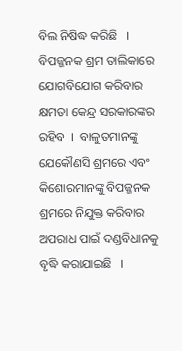ବିଲ ନିଷିଦ୍ଧ କରିଛି   ।  ବିପଜ୍ଜନକ ଶ୍ରମ ତାଲିକାରେ ଯୋଗବିଯୋଗ କରିବାର କ୍ଷମତା କେନ୍ଦ୍ର ସରକାରଙ୍କର ରହିବ  ।  ବାଳୁତମାନଙ୍କୁ ଯେକୌଣସି ଶ୍ରମରେ ଏବଂ କିଶୋରମାନଙ୍କୁ ବିପଜ୍ଜନକ ଶ୍ରମରେ ନିଯୁକ୍ତ କରିବାର ଅପରାଧ ପାଇଁ ଦଣ୍ଡବିଧାନକୁ ବୃଦ୍ଧି କରାଯାଇଛି   ।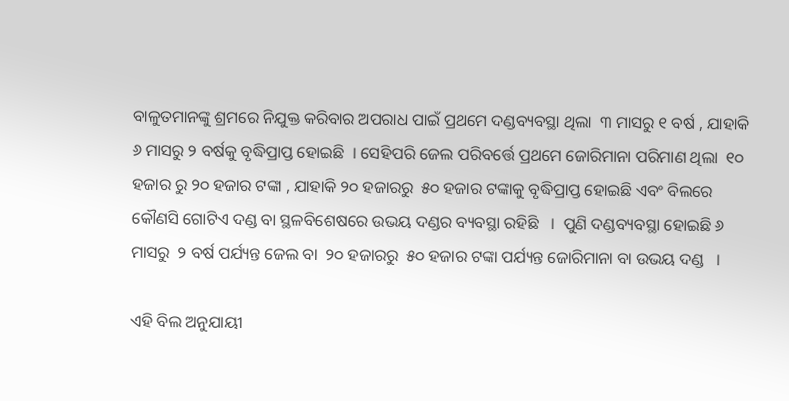ବାଳୁତମାନଙ୍କୁ ଶ୍ରମରେ ନିଯୁକ୍ତ କରିବାର ଅପରାଧ ପାଇଁ ପ୍ରଥମେ ଦଣ୍ଡବ୍ୟବସ୍ଥା ଥିଲା  ୩ ମାସରୁ ୧ ବର୍ଷ , ଯାହାକି ୬ ମାସରୁ ୨ ବର୍ଷକୁ ବୃଦ୍ଧିପ୍ରାପ୍ତ ହୋଇଛି  । ସେହିପରି ଜେଲ ପରିବର୍ତ୍ତେ ପ୍ରଥମେ ଜୋରିମାନା ପରିମାଣ ଥିଲା  ୧୦ ହଜାର ରୁ ୨୦ ହଜାର ଟଙ୍କା , ଯାହାକି ୨୦ ହଜାରରୁ  ୫୦ ହଜାର ଟଙ୍କାକୁ ବୃଦ୍ଧିପ୍ରାପ୍ତ ହୋଇଛି ଏବଂ ବିଲରେ କୌଣସି ଗୋଟିଏ ଦଣ୍ଡ ବା ସ୍ଥଳବିଶେଷରେ ଉଭୟ ଦଣ୍ଡର ବ୍ୟବସ୍ଥା ରହିଛି   ।  ପୁଣି ଦଣ୍ଡବ୍ୟବସ୍ଥା ହୋଇଛି ୬ ମାସରୁ  ୨ ବର୍ଷ ପର୍ଯ୍ୟନ୍ତ ଜେଲ ବା  ୨୦ ହଜାରରୁ  ୫୦ ହଜାର ଟଙ୍କା ପର୍ଯ୍ୟନ୍ତ ଜୋରିମାନା ବା ଉଭୟ ଦଣ୍ଡ   ।

ଏହି ବିଲ ଅନୁଯାୟୀ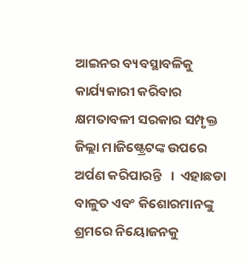ଆଇନର ବ୍ୟବସ୍ଥାବଳିକୁ କାର୍ଯ୍ୟକାରୀ କରିବାର କ୍ଷମତାବଳୀ ସରକାର ସମ୍ପୃକ୍ତ ଜିଲ୍ଲା ମାଜିଷ୍ଟ୍ରେଟଙ୍କ ଉପରେ ଅର୍ପଣ କରିପାରନ୍ତି   ।  ଏହାଛଡା ବାଳୁତ ଏବଂ କିଶୋରମାନଙ୍କୁ ଶ୍ରମରେ ନିୟୋଜନକୁ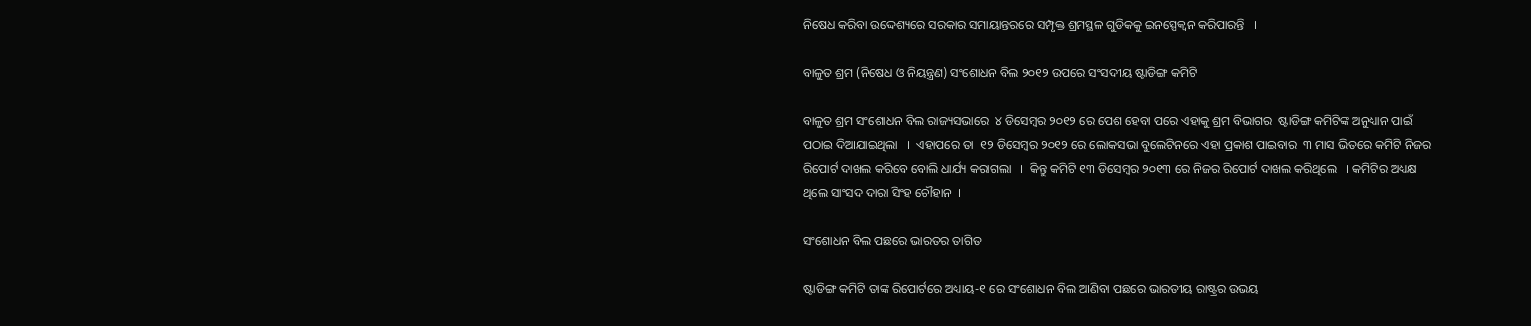ନିଷେଧ କରିବା ଉଦ୍ଦେଶ୍ୟରେ ସରକାର ସମାୟାନ୍ତରରେ ସମ୍ପୃକ୍ତ ଶ୍ରମସ୍ଥଳ ଗୁଡିକକୁ ଇନସ୍ପେକ୍ଵନ କରିପାରନ୍ତି   ।

ବାଳୁତ ଶ୍ରମ (ନିଷେଧ ଓ ନିୟନ୍ତ୍ରଣ) ସଂଶୋଧନ ବିଲ ୨୦୧୨ ଉପରେ ସଂସଦୀୟ ଷ୍ଟାଡିଙ୍ଗ କମିଟି

ବାଳୁତ ଶ୍ରମ ସଂଶୋଧନ ବିଲ ରାଜ୍ୟସଭାରେ  ୪ ଡିସେମ୍ବର ୨୦୧୨ ରେ ପେଶ ହେବା ପରେ ଏହାକୁ ଶ୍ରମ ବିଭାଗର  ଷ୍ଟାଡିଙ୍ଗ କମିଟିଙ୍କ ଅନୁଧ୍ୟାନ ପାଇଁ ପଠାଇ ଦିଆଯାଇଥିଲା   ।  ଏହାପରେ ତା  ୧୨ ଡିସେମ୍ବର ୨୦୧୨ ରେ ଲୋକସଭା ବୁଲେଟିନରେ ଏହା ପ୍ରକାଶ ପାଇବାର  ୩ ମାସ ଭିତରେ କମିଟି ନିଜର ରିପୋର୍ଟ ଦାଖଲ କରିବେ ବୋଲି ଧାର୍ଯ୍ୟ କରାଗଲା   ।  କିନ୍ତୁ କମିଟି ୧୩ ଡିସେମ୍ବର ୨୦୧୩ ରେ ନିଜର ରିପୋର୍ଟ ଦାଖଲ କରିଥିଲେ   । କମିଟିର ଅଧ୍ୟକ୍ଷ ଥିଲେ ସାଂସଦ ଦାରା ସିଂହ ଚୌହାନ  ।

ସଂଶୋଧନ ବିଲ ପଛରେ ଭାରତର ତାଗିତ

ଷ୍ଟାଡିଙ୍ଗ କମିଟି ତାଙ୍କ ରିପୋର୍ଟରେ ଅଧ୍ୟାୟ-୧ ରେ ସଂଶୋଧନ ବିଲ ଆଣିବା ପଛରେ ଭାରତୀୟ ରାଷ୍ଟ୍ରର ଉଭୟ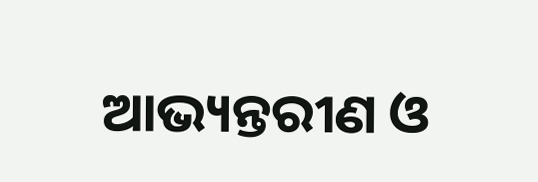ଆଭ୍ୟନ୍ତରୀଣ ଓ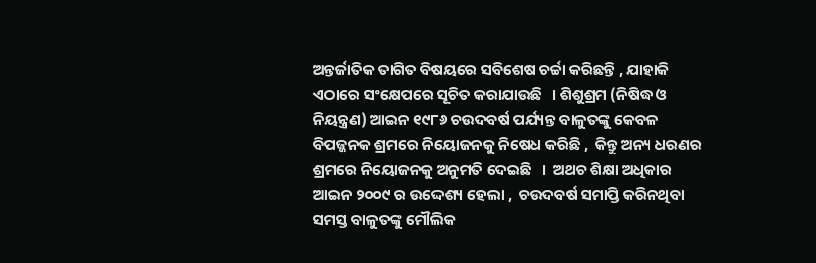ଅନ୍ତର୍ଜାତିକ ତାଗିତ ବିଷୟରେ ସବିଶେଷ ଚର୍ଚ୍ଚା କରିଛନ୍ତି , ଯାହାକି ଏଠାରେ ସଂକ୍ଷେପରେ ସୂଚିତ କରାଯାଉଛି   । ଶିଶୁଶ୍ରମ (ନିଷିଦ୍ଧ ଓ ନିୟନ୍ତ୍ରଣ) ଆଇନ ୧୯୮୬ ଚଉଦବର୍ଷ ପର୍ଯ୍ୟନ୍ତ ବାଳୁତଙ୍କୁ କେବଳ ବିପଜ୍ଜନକ ଶ୍ରମରେ ନିୟୋଜନକୁ ନିଷେଧ କରିଛି ,  କିନ୍ତୁ ଅନ୍ୟ ଧରଣର ଶ୍ରମରେ ନିୟୋଜନକୁ ଅନୁମତି ଦେଇଛି   ।  ଅଥଚ ଶିକ୍ଷା ଅଧିକାର ଆଇନ ୨୦୦୯ ର ଉଦ୍ଦେଶ୍ୟ ହେଲା ,  ଚଉଦବର୍ଷ ସମାପ୍ତି କରିନଥିବା ସମସ୍ତ ବାଳୁତଙ୍କୁ ମୌଲିକ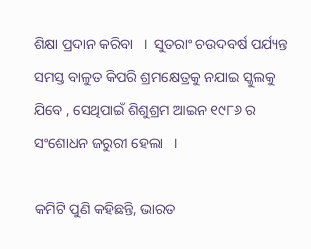ଶିକ୍ଷା ପ୍ରଦାନ କରିବା   ।  ସୁତରାଂ ଚଉଦବର୍ଷ ପର୍ଯ୍ୟନ୍ତ ସମସ୍ତ ବାଳୁତ କିପରି ଶ୍ରମକ୍ଷେତ୍ରକୁ ନଯାଇ ସ୍କୁଲକୁ ଯିବେ , ସେଥିପାଇଁ ଶିଶୁଶ୍ରମ ଆଇନ ୧୯୮୬ ର ସଂଶୋଧନ ଜରୁରୀ ହେଲା   ।

କମିଟି ପୁଣି କହିଛନ୍ତି, ଭାରତ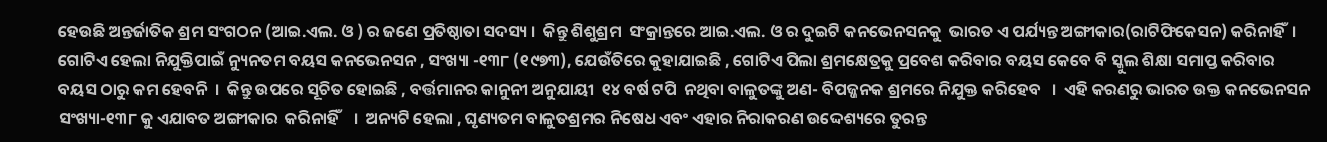ହେଉଛି ଅନ୍ତର୍ଜାତିକ ଶ୍ରମ ସଂଗଠନ (ଆଇ.ଏଲ. ଓ ) ର ଜଣେ ପ୍ରତିଷ୍ଠାତା ସଦସ୍ୟ ।  କିନ୍ତୁ ଶିଶୁଶ୍ରମ  ସଂକ୍ରାନ୍ତରେ ଆଇ.ଏଲ. ଓ ର ଦୁଇଟି କନଭେନସନକୁ  ଭାରତ ଏ ପର୍ଯ୍ୟନ୍ତ ଅଙ୍ଗୀକାର(ରାଟିଫିକେସନ) କରିନାହିଁ  । ଗୋଟିଏ ହେଲା ନିଯୁକ୍ତିପାଇଁ ନ୍ୟୁନତମ ବୟସ କନଭେନସନ , ସଂଖ୍ୟା -୧୩୮ (୧୯୭୩), ଯେଉଁତିରେ କୁହାଯାଇଛି , ଗୋଟିଏ ପିଲା ଶ୍ରମକ୍ଷେତ୍ରକୁ ପ୍ରବେଶ କରିବାର ବୟସ କେବେ ବି ସ୍କୁଲ ଶିକ୍ଷା ସମାପ୍ତ କରିବାର ବୟସ ଠାରୁ କମ ହେବନି  ।  କିନ୍ତୁ ଉପରେ ସୂଚିତ ହୋଇଛି , ବର୍ତ୍ତମାନର କାନୁନୀ ଅନୁଯାୟୀ  ୧୪ ବର୍ଷ ଟପି  ନଥିବା ବାଳୁତଙ୍କୁ ଅଣ- ବିପଜ୍ଜନକ ଶ୍ରମରେ ନିଯୁକ୍ତ କରିହେବ   ।  ଏହି କରଣରୁ ଭାରତ ଉକ୍ତ କନଭେନସନ ସଂଖ୍ୟା-୧୩୮ କୁ ଏଯାବତ ଅଙ୍ଗୀକାର  କରିନାହିଁ    ।  ଅନ୍ୟଟି ହେଲା , ଘୃଣ୍ୟତମ ବାଳୁତଶ୍ରମର ନିଷେଧ ଏବଂ ଏହାର ନିରାକରଣ ଉଦ୍ଦେଶ୍ୟରେ ତୁରନ୍ତ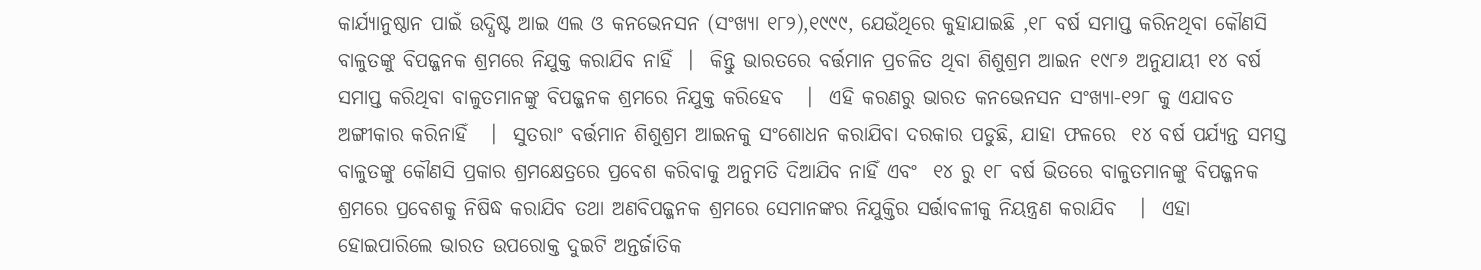କାର୍ଯ୍ୟାନୁଷ୍ଠାନ ପାଇଁ ଉଦ୍ଧିଷ୍ଟ ଆଇ ଏଲ ଓ କନଭେନସନ (ସଂଖ୍ୟା ୧୮୨),୧୯୯୯, ଯେଉଁଥିରେ କୁହାଯାଇଛି ,୧୮ ବର୍ଷ ସମାପ୍ତ କରିନଥିବା କୌଣସି ବାଳୁତଙ୍କୁ ବିପଜ୍ଜନକ ଶ୍ରମରେ ନିଯୁକ୍ତ କରାଯିବ ନାହିଁ  ।  କିନ୍ତୁ ଭାରତରେ ବର୍ତ୍ତମାନ ପ୍ରଚଳିତ ଥିବା ଶିଶୁଶ୍ରମ ଆଇନ ୧୯୮୬ ଅନୁଯାୟୀ ୧୪ ବର୍ଷ ସମାପ୍ତ କରିଥିବା ବାଳୁତମାନଙ୍କୁ ବିପଜ୍ଜନକ ଶ୍ରମରେ ନିଯୁକ୍ତ କରିହେବ   ।  ଏହି କରଣରୁ ଭାରତ କନଭେନସନ ସଂଖ୍ୟା-୧୨୮ କୁ ଏଯାବତ ଅଙ୍ଗୀକାର କରିନାହିଁ   ।  ସୁତରାଂ ବର୍ତ୍ତମାନ ଶିଶୁଶ୍ରମ ଆଇନକୁ ସଂଶୋଧନ କରାଯିବା ଦରକାର ପଡୁଛି, ଯାହା ଫଳରେ  ୧୪ ବର୍ଷ ପର୍ଯ୍ୟନ୍ତ ସମସ୍ତ ବାଳୁତଙ୍କୁ କୌଣସି ପ୍ରକାର ଶ୍ରମକ୍ଷେତ୍ରରେ ପ୍ରବେଶ କରିବାକୁ ଅନୁମତି ଦିଆଯିବ ନାହିଁ ଏବଂ  ୧୪ ରୁ ୧୮ ବର୍ଷ ଭିତରେ ବାଳୁତମାନଙ୍କୁ ବିପଜ୍ଜନକ ଶ୍ରମରେ ପ୍ରବେଶକୁ ନିଷିଦ୍ଧ କରାଯିବ ତଥା ଅଣବିପଜ୍ଜନକ ଶ୍ରମରେ ସେମାନଙ୍କର ନିଯୁକ୍ତିର ସର୍ତ୍ତାବଳୀକୁ ନିୟନ୍ତ୍ରଣ କରାଯିବ   ।  ଏହା ହୋଇପାରିଲେ ଭାରତ ଉପରୋକ୍ତ ଦୁଇଟି ଅନ୍ତର୍ଜାତିକ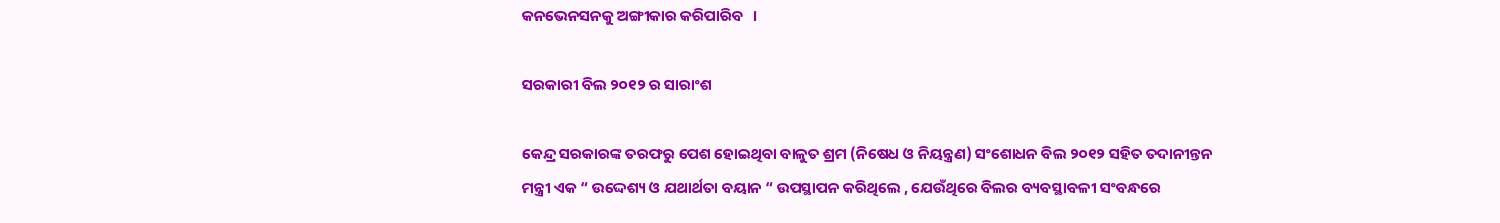କନଭେନସନକୁ ଅଙ୍ଗୀକାର କରିପାରିବ   ।

ସରକାରୀ ବିଲ ୨୦୧୨ ର ସାରାଂଶ

କେନ୍ଦ୍ର ସରକାରଙ୍କ ତରଫରୁ ପେଶ ହୋଇଥିବା ବାଳୁତ ଶ୍ରମ (ନିଷେଧ ଓ ନିୟନ୍ତ୍ରଣ) ସଂଶୋଧନ ବିଲ ୨୦୧୨ ସହିତ ତଦାନୀନ୍ତନ ମନ୍ତ୍ରୀ ଏକ “ ଉଦ୍ଦେଶ୍ୟ ଓ ଯଥାର୍ଥତା ବୟାନ “ ଉପସ୍ଥାପନ କରିଥିଲେ , ଯେଉଁଥିରେ ବିଲର ବ୍ୟବସ୍ଥାବଳୀ ସଂବନ୍ଧରେ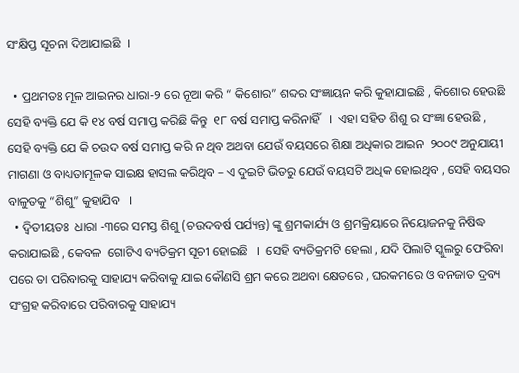ସଂକ୍ଷିପ୍ତ ସୂଚନା ଦିଆଯାଇଛି  ।

  • ପ୍ରଥମତଃ ମୂଳ ଆଇନର ଧାରା-୨ ରେ ନୂଆ କରି “ କିଶୋର” ଶବ୍ଦର ସଂଜ୍ଞାୟନ କରି କୁହାଯାଇଛି , କିଶୋର ହେଉଛି ସେହି ବ୍ୟକ୍ତି ଯେ କି ୧୪ ବର୍ଷ ସମାପ୍ତ କରିଛି କିନ୍ତୁ  ୧୮ ବର୍ଷ ସମାପ୍ତ କରିନାହିଁ   ।  ଏହା ସହିତ ଶିଶୁ ର ସଂଜ୍ଞା ହେଉଛି , ସେହି ବ୍ୟକ୍ତି ଯେ କି ଚଉଦ ବର୍ଷ ସମାପ୍ତ କରି ନ ଥିବ ଅଥବା ଯେଉଁ ବୟସରେ ଶିକ୍ଷା ଅଧିକାର ଆଇନ  ୨୦୦୯ ଅନୁଯାୟୀ ମାଗଣା ଓ ବାଧ୍ୟତାମୂଳକ ସାଇକ୍ଷ ହାସଲ କରିଥିବ – ଏ ଦୁଇଟି ଭିତରୁ ଯେଉଁ ବୟସଟି ଅଧିକ ହୋଇଥିବ , ସେହି ବୟସର ବାଳୁତକୁ “ଶିଶୁ” କୁହାଯିବ   ।
  • ଦ୍ଵିତୀୟତଃ  ଧାରା -୩ରେ ସମସ୍ତ ଶିଶୁ (ଚଉଦବର୍ଷ ପର୍ଯ୍ୟନ୍ତ) ଙ୍କୁ ଶ୍ରମକାର୍ଯ୍ୟ ଓ ଶ୍ରମକ୍ରିୟାରେ ନିୟୋଜନକୁ ନିଷିଦ୍ଧ କରାଯାଇଛି , କେବଳ  ଗୋଟିଏ ବ୍ୟତିକ୍ରମ ସୂଚୀ ହୋଇଛି   ।  ସେହି ବ୍ୟତିକ୍ରମଟି ହେଲା , ଯଦି ପିଲାଟି ସ୍କୁଲରୁ ଫେରିବା ପରେ ତା ପରିବାରକୁ ସାହାଯ୍ୟ କରିବାକୁ ଯାଇ କୌଣସି ଶ୍ରମ କରେ ଅଥବା କ୍ଷେତରେ , ଘରକମରେ ଓ ବନଜାତ ଦ୍ରବ୍ୟ ସଂଗ୍ରହ କରିବାରେ ପରିବାରକୁ ସାହାଯ୍ୟ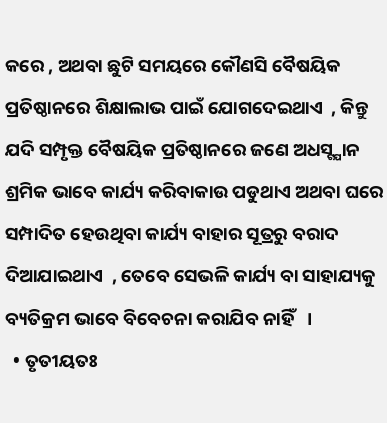କରେ , ଅଥବା ଛୁଟି ସମୟରେ କୌଣସି ବୈଷୟିକ ପ୍ରତିଷ୍ଠାନରେ ଶିକ୍ଷାଲାଭ ପାଇଁ ଯୋଗଦେଇଥାଏ  , କିନ୍ତୁ ଯଦି ସମ୍ପୃକ୍ତ ବୈଷୟିକ ପ୍ରତିଷ୍ଠାନରେ ଜଣେ ଅଧସ୍ଟ୍ଯାନ ଶ୍ରମିକ ଭାବେ କାର୍ଯ୍ୟ କରିବାକାଉ ପଡୁଥାଏ ଅଥବା ଘରେ ସମ୍ପାଦିତ ହେଉଥିବା କାର୍ଯ୍ୟ ବାହାର ସୂତ୍ରରୁ ବରାଦ ଦିଆଯାଇଥାଏ  , ତେବେ ସେଭଳି କାର୍ଯ୍ୟ ବା ସାହାଯ୍ୟକୁ ବ୍ୟତିକ୍ରମ ଭାବେ ବିବେଚନା କରାଯିବ ନାହିଁ   ।
  • ତୃତୀୟତଃ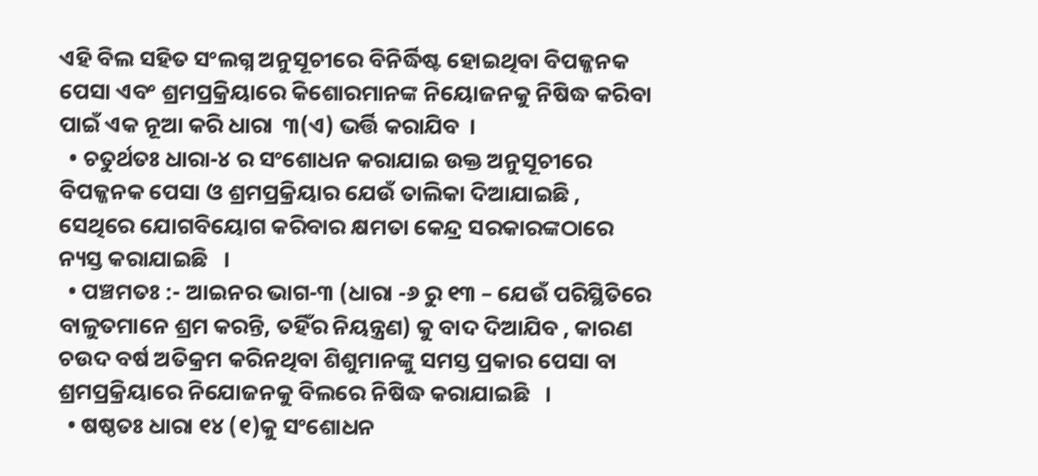ଏହି ବିଲ ସହିତ ସଂଲଗ୍ନ ଅନୁସୂଚୀରେ ବିନିର୍ଦ୍ଧିଷ୍ଟ ହୋଇଥିବା ବିପଜ୍ଜନକ ପେସା ଏବଂ ଶ୍ରମପ୍ରକ୍ରିୟାରେ କିଶୋରମାନଙ୍କ ନିୟୋଜନକୁ ନିଷିଦ୍ଧ କରିବା ପାଇଁ ଏକ ନୂଆ କରି ଧାରା  ୩(ଏ) ଭର୍ତ୍ତି କରାଯିବ  ।
  • ଚତୁର୍ଥତଃ ଧାରା-୪ ର ସଂଶୋଧନ କରାଯାଇ ଉକ୍ତ ଅନୁସୂଚୀରେ ବିପଜ୍ଜନକ ପେସା ଓ ଶ୍ରମପ୍ରକ୍ରିୟାର ଯେଉଁ ତାଲିକା ଦିଆଯାଇଛି , ସେଥିରେ ଯୋଗବିୟୋଗ କରିବାର କ୍ଷମତା କେନ୍ଦ୍ର ସରକାରଙ୍କଠାରେ ନ୍ୟସ୍ତ କରାଯାଇଛି   ।
  • ପଞ୍ଚମତଃ :- ଆଇନର ଭାଗ-୩ (ଧାରା -୬ ରୁ ୧୩ – ଯେଉଁ ପରିସ୍ଥିତିରେ ବାଳୁତମାନେ ଶ୍ରମ କରନ୍ତି, ତହିଁର ନିୟନ୍ତ୍ରଣ) କୁ ବାଦ ଦିଆଯିବ , କାରଣ ଚଉଦ ବର୍ଷ ଅତିକ୍ରମ କରିନଥିବା ଶିଶୁମାନଙ୍କୁ ସମସ୍ତ ପ୍ରକାର ପେସା ବା ଶ୍ରମପ୍ରକ୍ରିୟାରେ ନିଯୋଜନକୁ ବିଲରେ ନିଷିଦ୍ଧ କରାଯାଇଛି   ।
  • ଷଷ୍ଠତଃ ଧାରା ୧୪ (୧)କୁ ସଂଶୋଧନ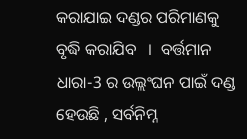କରାଯାଇ ଦଣ୍ଡର ପରିମାଣକୁ ବୃଦ୍ଧି କରାଯିବ   ।  ବର୍ତ୍ତମାନ ଧାରା-3 ର ଉଲ୍ଲଂଘନ ପାଇଁ ଦଣ୍ଡ ହେଉଛି , ସର୍ବନିମ୍ନ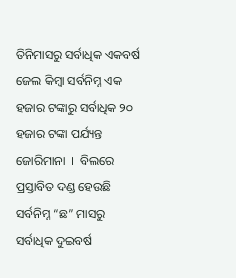ତିନିମାସରୁ ସର୍ବାଧିକ ଏକବର୍ଷ ଜେଲ କିମ୍ବା ସର୍ବନିମ୍ନ ଏକ ହଜାର ଟଙ୍କାରୁ ସର୍ବାଧିକ ୨୦ ହଜାର ଟଙ୍କା ପର୍ଯ୍ୟନ୍ତ ଜୋରିମାନା  ।  ବିଲରେ ପ୍ରସ୍ତାବିତ ଦଣ୍ଡ ହେଉଛି ସର୍ବନିମ୍ନ “ଛ” ମାସରୁ ସର୍ବାଧିକ ଦୁଇବର୍ଷ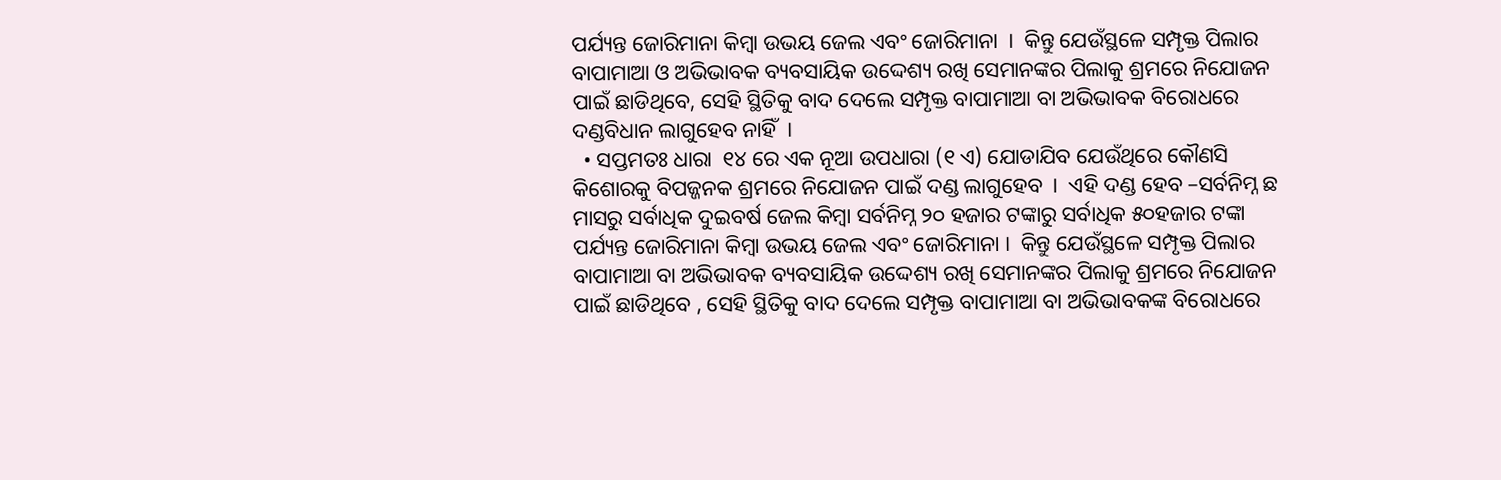ପର୍ଯ୍ୟନ୍ତ ଜୋରିମାନା କିମ୍ବା ଉଭୟ ଜେଲ ଏବଂ ଜୋରିମାନା  ।  କିନ୍ତୁ ଯେଉଁସ୍ଥଳେ ସମ୍ପୃକ୍ତ ପିଲାର ବାପାମାଆ ଓ ଅଭିଭାବକ ବ୍ୟବସାୟିକ ଉଦ୍ଦେଶ୍ୟ ରଖି ସେମାନଙ୍କର ପିଲାକୁ ଶ୍ରମରେ ନିଯୋଜନ ପାଇଁ ଛାଡିଥିବେ, ସେହି ସ୍ଥିତିକୁ ବାଦ ଦେଲେ ସମ୍ପୃକ୍ତ ବାପାମାଆ ବା ଅଭିଭାବକ ବିରୋଧରେ ଦଣ୍ଡବିଧାନ ଲାଗୁହେବ ନାହିଁ  ।
  • ସପ୍ତମତଃ ଧାରା  ୧୪ ରେ ଏକ ନୂଆ ଉପଧାରା (୧ ଏ) ଯୋଡାଯିବ ଯେଉଁଥିରେ କୌଣସି କିଶୋରକୁ ବିପଜ୍ଜନକ ଶ୍ରମରେ ନିଯୋଜନ ପାଇଁ ଦଣ୍ଡ ଲାଗୁହେବ  ।  ଏହି ଦଣ୍ଡ ହେବ –ସର୍ବନିମ୍ନ ଛ ମାସରୁ ସର୍ବାଧିକ ଦୁଇବର୍ଷ ଜେଲ କିମ୍ବା ସର୍ବନିମ୍ନ ୨୦ ହଜାର ଟଙ୍କାରୁ ସର୍ବାଧିକ ୫୦ହଜାର ଟଙ୍କା ପର୍ଯ୍ୟନ୍ତ ଜୋରିମାନା କିମ୍ବା ଉଭୟ ଜେଲ ଏବଂ ଜୋରିମାନା ।  କିନ୍ତୁ ଯେଉଁସ୍ଥଳେ ସମ୍ପୃକ୍ତ ପିଲାର ବାପାମାଆ ବା ଅଭିଭାବକ ବ୍ୟବସାୟିକ ଉଦ୍ଦେଶ୍ୟ ରଖି ସେମାନଙ୍କର ପିଲାକୁ ଶ୍ରମରେ ନିଯୋଜନ ପାଇଁ ଛାଡିଥିବେ , ସେହି ସ୍ଥିତିକୁ ବାଦ ଦେଲେ ସମ୍ପୃକ୍ତ ବାପାମାଆ ବା ଅଭିଭାବକଙ୍କ ବିରୋଧରେ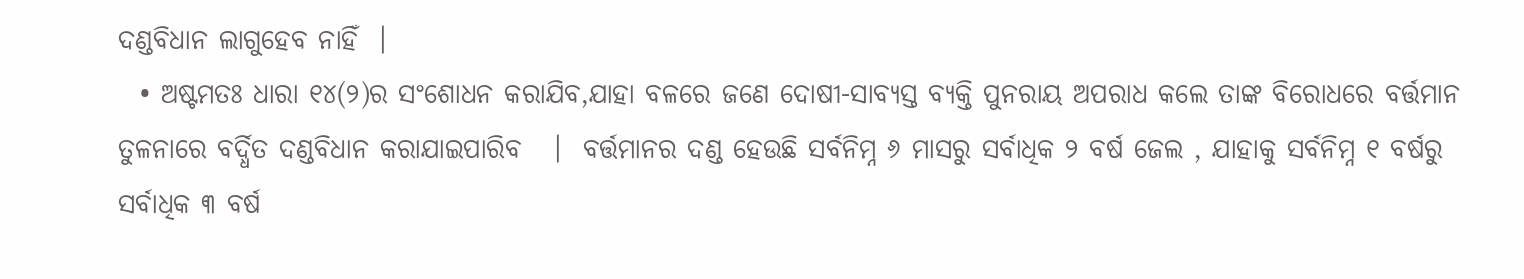ଦଣ୍ଡବିଧାନ ଲାଗୁହେବ ନାହିଁ  ।
  • ଅଷ୍ଟମତଃ ଧାରା ୧୪(୨)ର ସଂଶୋଧନ କରାଯିବ,ଯାହା ବଳରେ ଜଣେ ଦୋଷୀ-ସାବ୍ୟସ୍ତ ବ୍ୟକ୍ତି ପୁନରାୟ ଅପରାଧ କଲେ ତାଙ୍କ ବିରୋଧରେ ବର୍ତ୍ତମାନ ତୁଳନାରେ ବର୍ଦ୍ଧିତ ଦଣ୍ଡବିଧାନ କରାଯାଇପାରିବ   ।  ବର୍ତ୍ତମାନର ଦଣ୍ଡ ହେଉଛି ସର୍ବନିମ୍ନ ୬ ମାସରୁ ସର୍ବାଧିକ ୨ ବର୍ଷ ଜେଲ , ଯାହାକୁ ସର୍ବନିମ୍ନ ୧ ବର୍ଷରୁ ସର୍ବାଧିକ ୩ ବର୍ଷ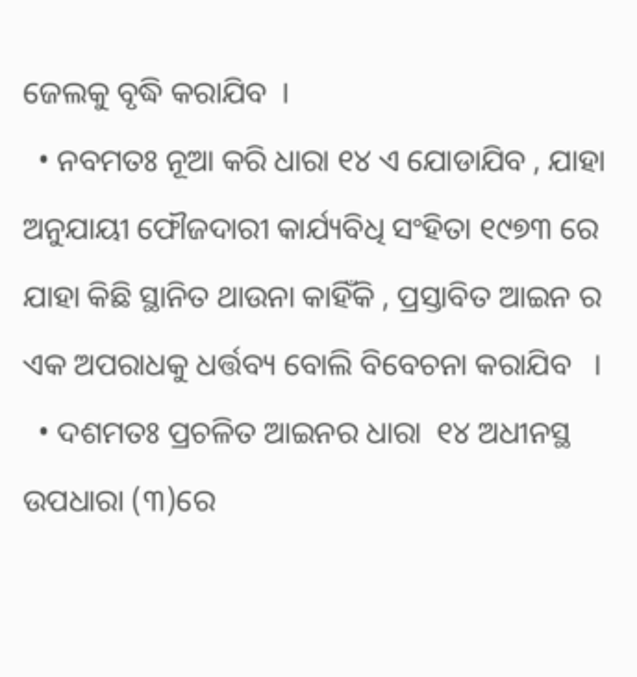ଜେଲକୁ ବୃଦ୍ଧି କରାଯିବ  ।
  • ନବମତଃ ନୂଆ କରି ଧାରା ୧୪ ଏ ଯୋଡାଯିବ , ଯାହା ଅନୁଯାୟୀ ଫୌଜଦାରୀ କାର୍ଯ୍ୟବିଧି ସଂହିତା ୧୯୭୩ ରେ ଯାହା କିଛି ସ୍ଥାନିତ ଥାଉନା କାହିଁକି , ପ୍ରସ୍ତାବିତ ଆଇନ ର ଏକ ଅପରାଧକୁ ଧର୍ତ୍ତବ୍ୟ ବୋଲି ବିବେଚନା କରାଯିବ   ।
  • ଦଶମତଃ ପ୍ରଚଳିତ ଆଇନର ଧାରା  ୧୪ ଅଧୀନସ୍ଥ ଉପଧାରା (୩)ରେ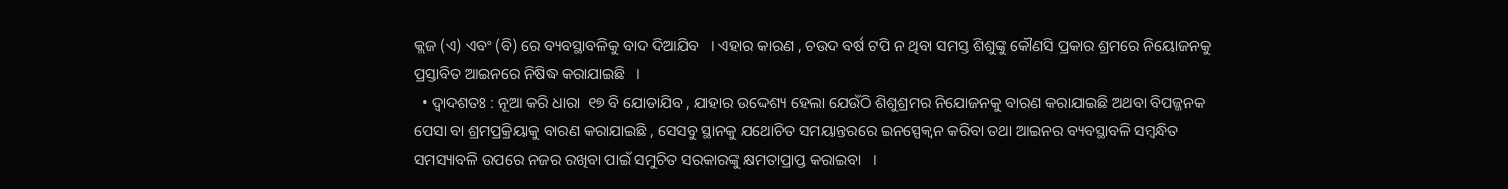କ୍ଲଜ (ଏ) ଏବଂ (ବି) ରେ ବ୍ୟବସ୍ଥାବଳିକୁ ବାଦ ଦିଆଯିବ   । ଏହାର କାରଣ , ଚଉଦ ବର୍ଷ ଟପି ନ ଥିବା ସମସ୍ତ ଶିଶୁଙ୍କୁ କୌଣସି ପ୍ରକାର ଶ୍ରମରେ ନିୟୋଜନକୁ ପ୍ରସ୍ତାବିତ ଆଇନରେ ନିଷିଦ୍ଧ କରାଯାଇଛି   ।
  • ଦ୍ଵାଦଶତଃ : ନୂଆ କରି ଧାରା  ୧୭ ବି ଯୋଡାଯିବ , ଯାହାର ଉଦ୍ଦେଶ୍ୟ ହେଲା ଯେଉଁଠି ଶିଶୁଶ୍ରମର ନିଯୋଜନକୁ ବାରଣ କରାଯାଇଛି ଅଥବା ବିପଜ୍ଜନକ ପେସା ବା ଶ୍ରମପ୍ରକ୍ରିୟାକୁ ବାରଣ କରାଯାଇଛି , ସେସବୁ ସ୍ଥାନକୁ ଯଥୋଚିତ ସମୟାନ୍ତରରେ ଇନସ୍ପେକ୍ବନ କରିବା ତଥା ଆଇନର ବ୍ୟବସ୍ଥାବଳି ସମ୍ବନ୍ଧିତ ସମସ୍ୟାବଳି ଉପରେ ନଜର ରଖିବା ପାଇଁ ସମୁଚିତ ସରକାରଙ୍କୁ କ୍ଷମତାପ୍ରାପ୍ତ କରାଇବା   ।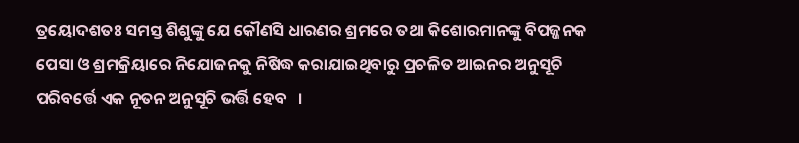ତ୍ରୟୋଦଶତଃ ସମସ୍ତ ଶିଶୁଙ୍କୁ ଯେ କୌଣସି ଧାରଣର ଶ୍ରମରେ ତଥା କିଶୋରମାନଙ୍କୁ ବିପଜ୍ଜନକ ପେସା ଓ ଶ୍ରମକ୍ରିୟାରେ ନିଯୋଜନକୁ ନିଷିଦ୍ଧ କରାଯାଇଥିବାରୁ ପ୍ରଚଳିତ ଆଇନର ଅନୁସୂଚି ପରିବର୍ତ୍ତେ ଏକ ନୂତନ ଅନୁସୂଚି ଭର୍ତ୍ତି ହେବ   ।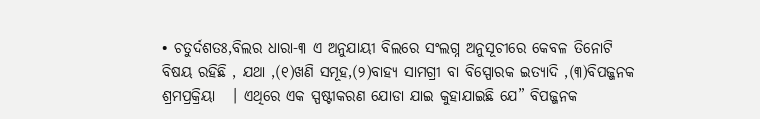• ଚତୁର୍ଦଶତଃ,ବିଲର ଧାରା-୩ ଏ ଅନୁଯାୟୀ ବିଲରେ ସଂଲଗ୍ନ ଅନୁସୂଚୀରେ କେବଳ ତିନୋଟି ବିଷୟ ରହିଛି , ଯଥା ,(୧)ଖଣି ସମୂହ,(୨)ବାହ୍ୟ ସାମଗ୍ରୀ ବା ବିସ୍ପୋରକ ଇତ୍ୟାଦି ,(୩)ବିପଜ୍ଜନକ ଶ୍ରମପ୍ରକ୍ରିୟା   । ଏଥିରେ ଏକ ସ୍ପଷ୍ଟୀକରଣ ଯୋଡା ଯାଇ କୁହାଯାଇଛି ଯେ” ବିପଜ୍ଜନକ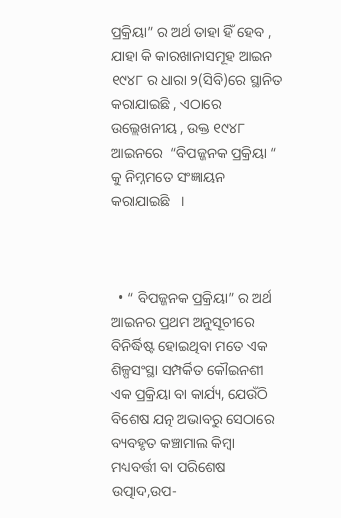ପ୍ରକ୍ରିୟା” ର ଅର୍ଥ ତାହା ହିଁ ହେବ , ଯାହା କି କାରଖାନାସମୂହ ଆଇନ ୧୯୪୮ ର ଧାରା ୨(ସିବି)ରେ ସ୍ଥାନିତ କରାଯାଇଛି , ଏଠାରେ ଉଲ୍ଲେଖନୀୟ , ଉକ୍ତ ୧୯୪୮ ଆଇନରେ  “ବିପଜ୍ଜନକ ପ୍ରକ୍ରିୟା “ କୁ ନିମ୍ନମତେ ସଂଜ୍ଞାୟନ କରାଯାଇଛି   ।



  • “ ବିପଜ୍ଜନକ ପ୍ରକ୍ରିୟା” ର ଅର୍ଥ ଆଇନର ପ୍ରଥମ ଅନୁସୂଚୀରେ ବିନିର୍ଦ୍ଧିଷ୍ଟ ହୋଇଥିବା ମତେ ଏକ ଶିଳ୍ପସଂସ୍ଥା ସମ୍ପର୍କିତ କୌଇନଶୀ ଏକ ପ୍ରକ୍ରିୟା ବା କାର୍ଯ୍ୟ, ଯେଉଁଠି ବିଶେଷ ଯତ୍ନ ଅଭାବରୁ ସେଠାରେ ବ୍ୟବହୃତ କଞ୍ଚାମାଲ କିମ୍ବା ମଧ୍ୟବର୍ତ୍ତୀ ବା ପରିଶେଷ ଉତ୍ପାଦ,ଉପ-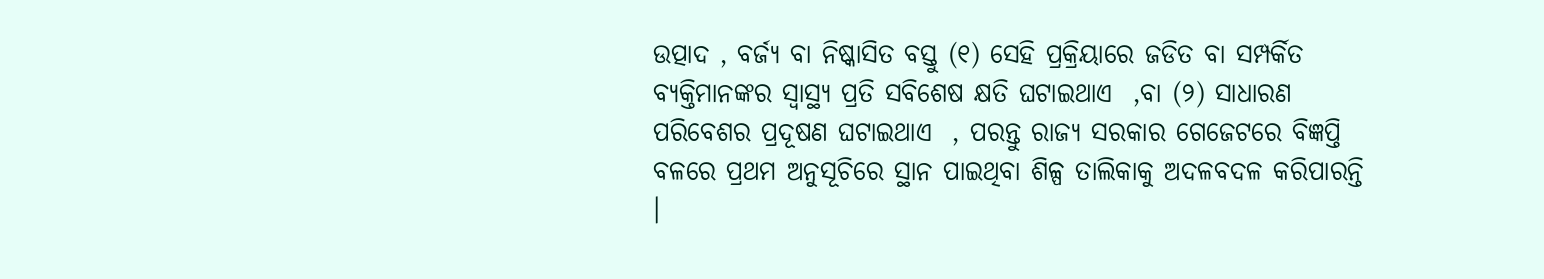ଉତ୍ପାଦ , ବର୍ଜ୍ୟ ବା ନିଷ୍କାସିତ ବସ୍ତୁ (୧) ସେହି ପ୍ରକ୍ରିୟାରେ ଜଡିତ ବା ସମ୍ପର୍କିତ ବ୍ୟକ୍ତିମାନଙ୍କର ସ୍ୱାସ୍ଥ୍ୟ ପ୍ରତି ସବିଶେଷ କ୍ଷତି ଘଟାଇଥାଏ  ,ବା (୨) ସାଧାରଣ ପରିବେଶର ପ୍ରଦୂଷଣ ଘଟାଇଥାଏ  , ପରନ୍ତୁ ରାଜ୍ୟ ସରକାର ଗେଜେଟରେ ବିଜ୍ଞପ୍ତି ବଳରେ ପ୍ରଥମ ଅନୁସୂଚିରେ ସ୍ଥାନ ପାଇଥିବା ଶିଳ୍ପ ତାଲିକାକୁ ଅଦଳବଦଳ କରିପାରନ୍ତି   ।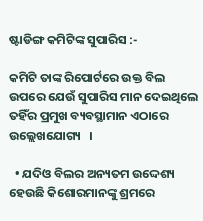ଷ୍ଟାଡିଙ୍ଗ କମିଟିଙ୍କ ସୁପାରିସ :-

କମିଟି ତାଙ୍କ ରିପୋର୍ଟରେ ଉକ୍ତ ବିଲ ଉପରେ ଯେଉଁ ସୁପାରିସ ମାନ ଦେଇଥିଲେ ତହିଁର ପ୍ରମୁଖ ବ୍ୟବସ୍ଥାମାନ ଏଠାରେ ଉଲ୍ଲେଖଯୋଗ୍ୟ   ।

  • ଯଦିଓ ବିଲର ଅନ୍ୟତମ ଉଦ୍ଦେଶ୍ୟ ହେଉଛି କିଶୋରମାନଙ୍କୁ ଶ୍ରମରେ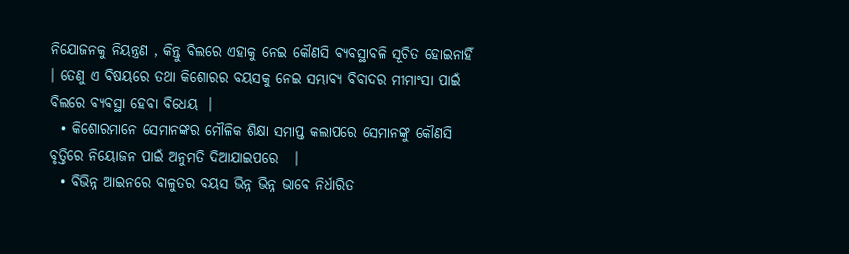ନିଯୋଜନକୁ ନିୟନ୍ତ୍ରଣ , କିନ୍ତୁ ବିଲରେ ଏହାକୁ ନେଇ କୌଣସି ବ୍ୟବସ୍ଥାବଳି ସୂଚିତ ହୋଇନାହିଁ   । ତେଣୁ ଏ ବିଷୟରେ ତଥା କିଶୋରର ବୟସକୁ ନେଇ ସମ୍ଭାବ୍ୟ ବିବାଦର ମୀମାଂସା ପାଇଁ ବିଲରେ ବ୍ୟବସ୍ଥା ହେବା ବିଧେୟ  ।
  • କିଶୋରମାନେ ସେମାନଙ୍କର ମୌଳିକ ଶିକ୍ଷା ସମାପ୍ତ କଲାପରେ ସେମାନଙ୍କୁ କୌଣସି ବୃତ୍ତିରେ ନିୟୋଜନ ପାଇଁ ଅନୁମତି ଦିଆଯାଇପରେ   ।
  • ବିଭିନ୍ନ ଆଇନରେ ବାଳୁତର ବୟସ ଭିନ୍ନ ଭିନ୍ନ ଭାବେ ନିର୍ଧାରିତ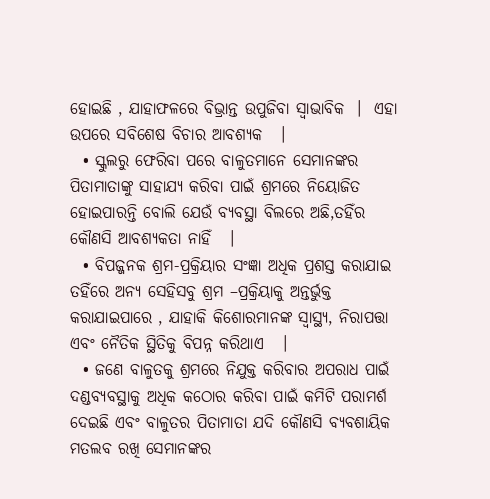ହୋଇଛି , ଯାହାଫଳରେ ବିଭ୍ରାନ୍ତ ଉପୁଜିବା ସ୍ଵାଭାବିକ  ।  ଏହା ଉପରେ ସବିଶେଷ ବିଚାର ଆବଶ୍ୟକ   ।
  • ସ୍କୁଲରୁ ଫେରିବା ପରେ ବାଳୁତମାନେ ସେମାନଙ୍କର ପିତାମାତାଙ୍କୁ ସାହାଯ୍ୟ କରିବା ପାଇଁ ଶ୍ରମରେ ନିୟୋଜିତ ହୋଇପାରନ୍ତି ବୋଲି ଯେଉଁ ବ୍ୟବସ୍ଥା ବିଲରେ ଅଛି,ତହିଁର କୌଣସି ଆବଶ୍ୟକତା ନାହିଁ   ।
  • ବିପଜ୍ଜନକ ଶ୍ରମ-ପ୍ରକ୍ରିୟାର ସଂଜ୍ଞା ଅଧିକ ପ୍ରଶସ୍ତ କରାଯାଇ ତହିଁରେ ଅନ୍ୟ ସେହିସବୁ ଶ୍ରମ –ପ୍ରକ୍ରିୟାକୁ ଅନ୍ତର୍ଭୁକ୍ତ କରାଯାଇପାରେ , ଯାହାକି କିଶୋରମାନଙ୍କ ସ୍ୱାସ୍ଥ୍ୟ, ନିରାପତ୍ତା ଏବଂ ନୈତିକ ସ୍ଥିତିକୁ ବିପନ୍ନ କରିଥାଏ   ।
  • ଜଣେ ବାଳୁତକୁ ଶ୍ରମରେ ନିଯୁକ୍ତ କରିବାର ଅପରାଧ ପାଇଁ ଦଣ୍ଡବ୍ୟବସ୍ଥାକୁ ଅଧିକ କଠୋର କରିବା ପାଇଁ କମିଟି ପରାମର୍ଶ ଦେଇଛି ଏବଂ ବାଳୁତର ପିତାମାତା ଯଦି କୌଣସି ବ୍ୟବଶାୟିକ ମତଲବ ରଖି ସେମାନଙ୍କର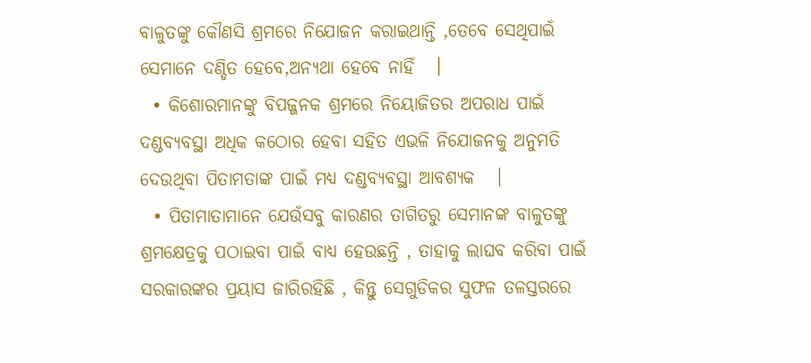ବାଳୁତଙ୍କୁ କୌଣସି ଶ୍ରମରେ ନିଯୋଜନ କରାଇଥାନ୍ତି ,ତେବେ ସେଥିପାଇଁ ସେମାନେ ଦଣ୍ଡିତ ହେବେ,ଅନ୍ୟଥା ହେବେ ନାହିଁ   ।
  • କିଶୋରମାନଙ୍କୁ ବିପଜ୍ଜନକ ଶ୍ରମରେ ନିୟୋଜିତର ଅପରାଧ ପାଇଁ ଦଣ୍ଡବ୍ୟବସ୍ଥା ଅଧିକ କଠୋର ହେବା ସହିତ ଏଭଳି ନିଯୋଜନକୁ ଅନୁମତି ଦେଉଥିବା ପିତାମତାଙ୍କ ପାଇଁ ମଧ୍ୟ ଦଣ୍ଡବ୍ୟବସ୍ଥା ଆବଶ୍ୟକ   ।
  • ପିତାମାତାମାନେ ଯେଉଁସବୁ କାରଣର ତାଗିତରୁ ସେମାନଙ୍କ ବାଳୁତଙ୍କୁ ଶ୍ରମକ୍ଷେତ୍ରକୁ ପଠାଇବା ପାଇଁ ବାଧ୍ୟ ହେଉଛନ୍ତି , ତାହାକୁ ଲାଘବ କରିବା ପାଇଁ ସରକାରଙ୍କର ପ୍ରୟାସ ଜାରିରହିଛି , କିନ୍ତୁ ସେଗୁଡିକର ସୁଫଳ ତଳସ୍ତରରେ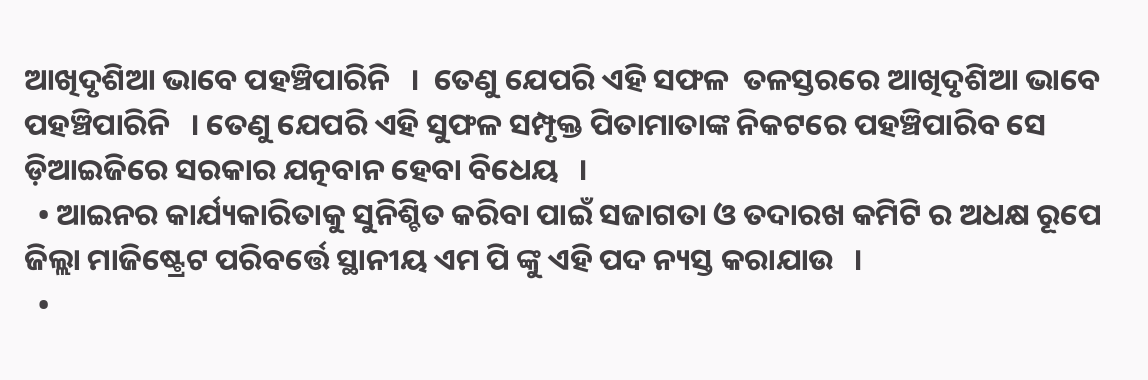ଆଖିଦୃଶିଆ ଭାବେ ପହଞ୍ଚିପାରିନି   ।  ତେଣୁ ଯେପରି ଏହି ସଫଳ  ତଳସ୍ତରରେ ଆଖିଦୃଶିଆ ଭାବେ ପହଞ୍ଚିପାରିନି   । ତେଣୁ ଯେପରି ଏହି ସୁଫଳ ସମ୍ପୃକ୍ତ ପିତାମାତାଙ୍କ ନିକଟରେ ପହଞ୍ଚିପାରିବ ସେ ଡ଼ିଆଇଜିରେ ସରକାର ଯତ୍ନବାନ ହେବା ବିଧେୟ   ।
  • ଆଇନର କାର୍ଯ୍ୟକାରିତାକୁ ସୁନିଶ୍ଚିତ କରିବା ପାଇଁ ସଜାଗତା ଓ ତଦାରଖ କମିଟି ର ଅଧକ୍ଷ ରୂପେ ଜିଲ୍ଲା ମାଜିଷ୍ଟ୍ରେଟ ପରିବର୍ତ୍ତେ ସ୍ଥାନୀୟ ଏମ ପି ଙ୍କୁ ଏହି ପଦ ନ୍ୟସ୍ତ କରାଯାଉ   ।
  •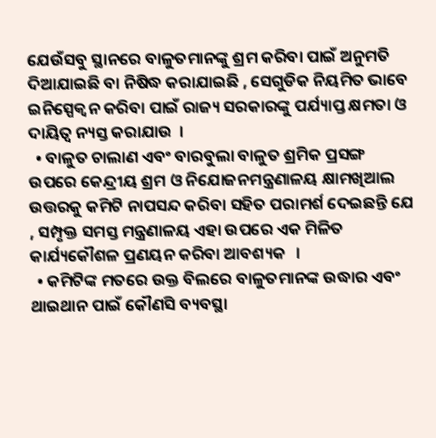ଯେଉଁସବୁ ସ୍ଥାନରେ ବାଳୁତମାନଙ୍କୁ ଶ୍ରମ କରିବା ପାଇଁ ଅନୁମତି ଦିଆଯାଇଛି ବା ନିଷିଦ୍ଧ କରାଯାଇଛି , ସେଗୁଡିକ ନିୟମିତ ଭାବେ ଇନିସ୍ପେକ୍ଵନ କରିବା ପାଇଁ ରାଜ୍ୟ ସରକାରଙ୍କୁ ପର୍ଯ୍ୟାପ୍ତ କ୍ଷମତା ଓ ଦାୟିତ୍ଵ ନ୍ୟସ୍ତ କରାଯାଉ  ।
  • ବାଳୁତ ଚାଲାଣ ଏବଂ ବାରବୁଲା ବାଳୁତ ଶ୍ରମିକ ପ୍ରସଙ୍ଗ ଉପରେ କେନ୍ଦ୍ରୀୟ ଶ୍ରମ ଓ ନିଯୋଜନମନ୍ତ୍ରଣାଳୟ କ୍ଷାମଖିଆଲ ଉତ୍ତରକୁ କମିଟି ନାପସନ୍ଦ କରିବା ସହିତ ପରାମର୍ଶ ଦେଇଛନ୍ତି ଯେ , ସମ୍ପୃକ୍ତ ସମସ୍ତ ମନ୍ତ୍ରଣାଳୟ ଏହା ଉପରେ ଏକ ମିଳିତ କାର୍ଯ୍ୟକୌଶଳ ପ୍ରଣୟନ କରିବା ଆବଶ୍ୟକ   ।
  • କମିଟିଙ୍କ ମତରେ ଉକ୍ତ ବିଲରେ ବାଳୁତମାନଙ୍କ ଉଦ୍ଧାର ଏବଂ ଥାଇଥାନ ପାଇଁ କୌଣସି ବ୍ୟବସ୍ଥା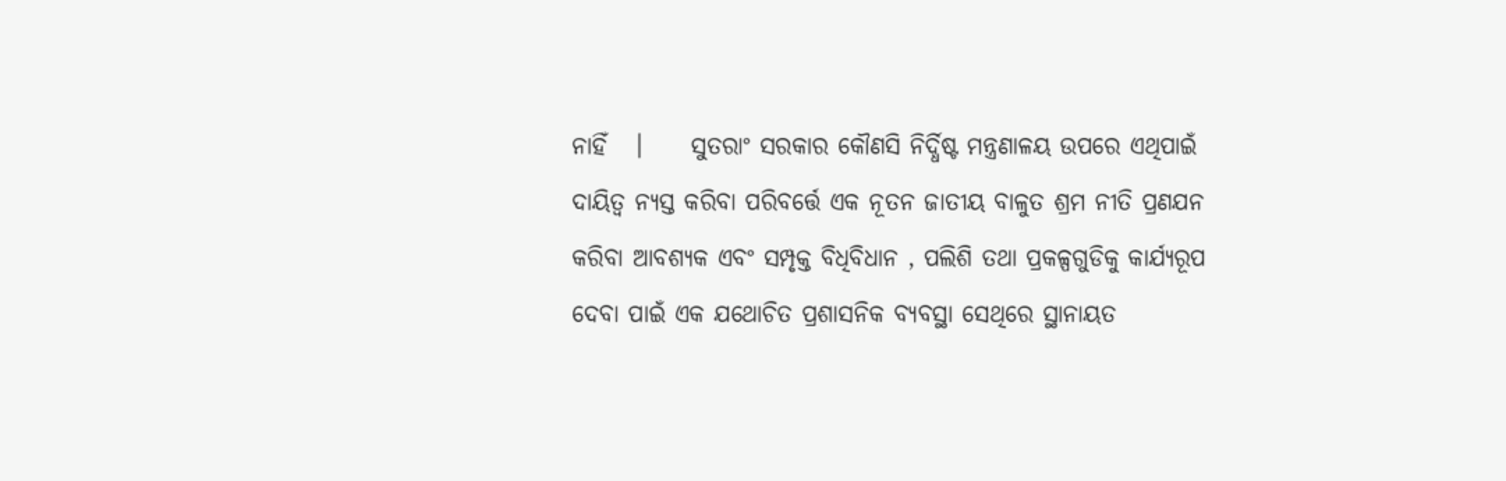ନାହିଁ   ।     ସୁତରାଂ ସରକାର କୌଣସି ନିର୍ଦ୍ଧିଷ୍ଟ ମନ୍ତ୍ରଣାଳୟ ଉପରେ ଏଥିପାଇଁ ଦାୟିତ୍ଵ ନ୍ୟସ୍ତ କରିବା ପରିବର୍ତ୍ତେ ଏକ ନୂତନ ଜାତୀୟ ବାଳୁତ ଶ୍ରମ ନୀତି ପ୍ରଣଯନ କରିବା ଆବଶ୍ୟକ ଏବଂ ସମ୍ପୃକ୍ତ ବିଧିବିଧାନ , ପଲିଶି ତଥା ପ୍ରକଳ୍ପଗୁଡିକୁ କାର୍ଯ୍ୟରୂପ ଦେବା ପାଇଁ ଏକ ଯଥୋଚିତ ପ୍ରଶାସନିକ ବ୍ୟବସ୍ଥା ସେଥିରେ ସ୍ଥାନାୟତ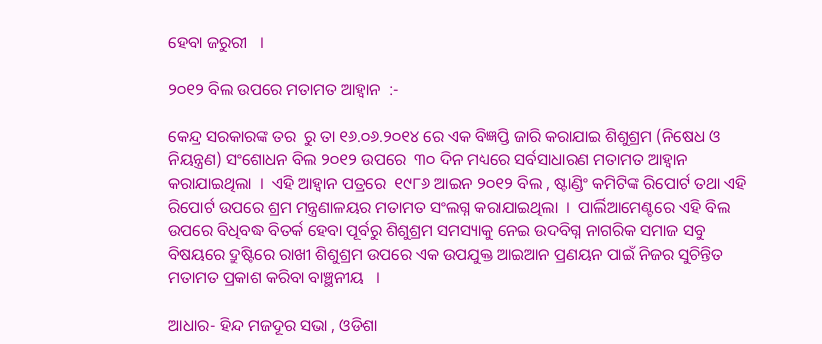ହେବା ଜରୁରୀ   ।

୨୦୧୨ ବିଲ ଉପରେ ମତାମତ ଆହ୍ଵାନ  :-

କେନ୍ଦ୍ର ସରକାରଙ୍କ ତର  ରୁ ତା ୧୬.୦୬.୨୦୧୪ ରେ ଏକ ବିଜ୍ଞପ୍ତି ଜାରି କରାଯାଇ ଶିଶୁଶ୍ରମ (ନିଷେଧ ଓ ନିୟନ୍ତ୍ରଣ) ସଂଶୋଧନ ବିଲ ୨୦୧୨ ଉପରେ  ୩୦ ଦିନ ମଧ୍ୟରେ ସର୍ବସାଧାରଣ ମତାମତ ଆହ୍ଵାନ କରାଯାଇଥିଲା  ।  ଏହି ଆହ୍ଵାନ ପତ୍ରରେ  ୧୯୮୬ ଆଇନ ୨୦୧୨ ବିଲ , ଷ୍ଟାଣ୍ଡିଂ କମିଟିଙ୍କ ରିପୋର୍ଟ ତଥା ଏହି ରିପୋର୍ଟ ଉପରେ ଶ୍ରମ ମନ୍ତ୍ରଣାଳୟର ମତାମତ ସଂଲଗ୍ନ କରାଯାଇଥିଲା  ।  ପାର୍ଲିଆମେଣ୍ଟରେ ଏହି ବିଲ ଉପରେ ବିଧିବଦ୍ଧ ବିତର୍କ ହେବା ପୂର୍ବରୁ ଶିଶୁଶ୍ରମ ସମସ୍ୟାକୁ ନେଇ ଉଦବିଗ୍ନ ନାଗରିକ ସମାଜ ସବୁ ବିଷୟରେ ଦ୍ରୁଷ୍ଟିରେ ରାଖୀ ଶିଶୁଶ୍ରମ ଉପରେ ଏକ ଉପଯୁକ୍ତ ଆଇଆନ ପ୍ରଣୟନ ପାଇଁ ନିଜର ସୁଚିନ୍ତିତ ମତାମତ ପ୍ରକାଶ କରିବା ବାଞ୍ଛନୀୟ   ।

ଆଧାର- ହିନ୍ଦ ମଜଦୂର ସଭା , ଓଡିଶା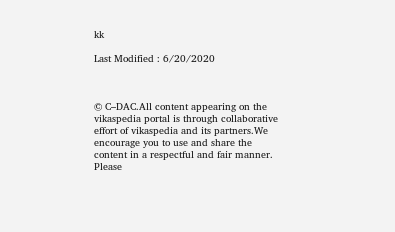kk

Last Modified : 6/20/2020



© C–DAC.All content appearing on the vikaspedia portal is through collaborative effort of vikaspedia and its partners.We encourage you to use and share the content in a respectful and fair manner. Please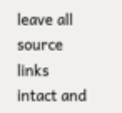leave all source links intact and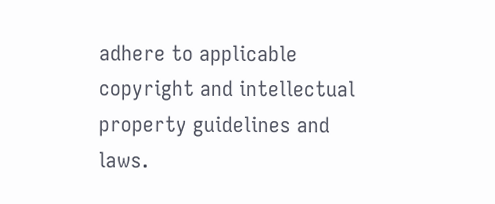adhere to applicable copyright and intellectual property guidelines and laws.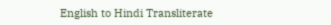English to Hindi Transliterate